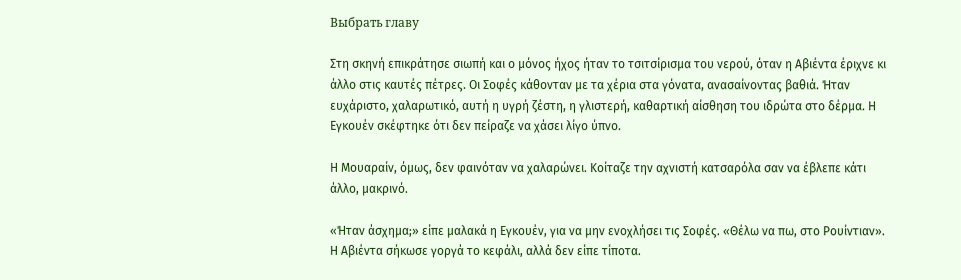Выбрать главу

Στη σκηνή επικράτησε σιωπή και ο μόνος ήχος ήταν το τσιτσίρισμα του νερού, όταν η Αβιέντα έριχνε κι άλλο στις καυτές πέτρες. Οι Σοφές κάθονταν με τα χέρια στα γόνατα, ανασαίνοντας βαθιά. Ήταν ευχάριστο, χαλαρωτικό, αυτή η υγρή ζέστη, η γλιστερή, καθαρτική αίσθηση του ιδρώτα στο δέρμα. Η Εγκουέν σκέφτηκε ότι δεν πείραζε να χάσει λίγο ύπνο.

Η Μουαραίν, όμως, δεν φαινόταν να χαλαρώνει. Κοίταζε την αχνιστή κατσαρόλα σαν να έβλεπε κάτι άλλο, μακρινό.

«Ήταν άσχημα;» είπε μαλακά η Εγκουέν, για να μην ενοχλήσει τις Σοφές. «Θέλω να πω, στο Ρουίντιαν». Η Αβιέντα σήκωσε γοργά το κεφάλι, αλλά δεν είπε τίποτα.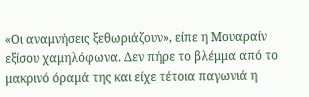«Οι αναμνήσεις ξεθωριάζουν», είπε η Μουαραίν εξίσου χαμηλόφωνα. Δεν πήρε το βλέμμα από το μακρινό όραμά της και είχε τέτοια παγωνιά η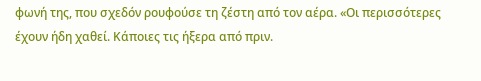φωνή της, που σχεδόν ρουφούσε τη ζέστη από τον αέρα. «Οι περισσότερες έχουν ήδη χαθεί. Κάποιες τις ήξερα από πριν.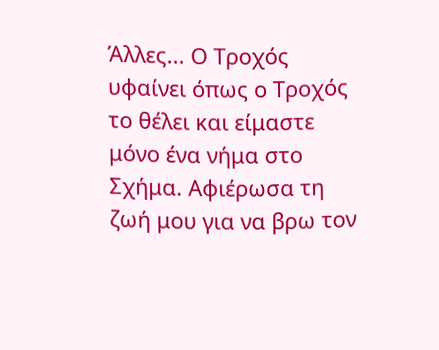Άλλες... Ο Τροχός υφαίνει όπως ο Τροχός το θέλει και είμαστε μόνο ένα νήμα στο Σχήμα. Αφιέρωσα τη ζωή μου για να βρω τον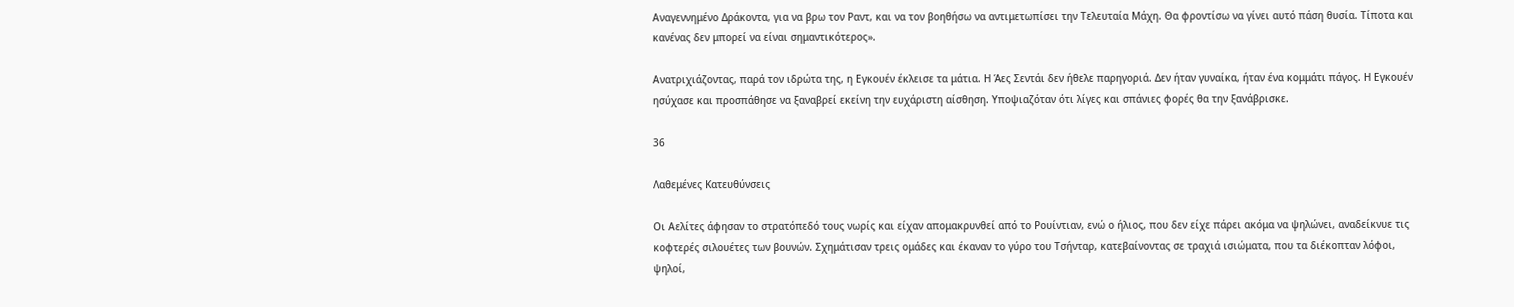Αναγεννημένο Δράκοντα, για να βρω τον Ραντ, και να τον βοηθήσω να αντιμετωπίσει την Τελευταία Μάχη. Θα φροντίσω να γίνει αυτό πάση θυσία. Τίποτα και κανένας δεν μπορεί να είναι σημαντικότερος».

Ανατριχιάζοντας, παρά τον ιδρώτα της, η Εγκουέν έκλεισε τα μάτια. Η Άες Σεντάι δεν ήθελε παρηγοριά. Δεν ήταν γυναίκα, ήταν ένα κομμάτι πάγος. Η Εγκουέν ησύχασε και προσπάθησε να ξαναβρεί εκείνη την ευχάριστη αίσθηση. Υποψιαζόταν ότι λίγες και σπάνιες φορές θα την ξανάβρισκε.

36

Λαθεμένες Κατευθύνσεις

Οι Αελίτες άφησαν το στρατόπεδό τους νωρίς και είχαν απομακρυνθεί από το Ρουίντιαν, ενώ ο ήλιος, που δεν είχε πάρει ακόμα να ψηλώνει, αναδείκνυε τις κοφτερές σιλουέτες των βουνών. Σχημάτισαν τρεις ομάδες και έκαναν το γύρο του Τσήνταρ, κατεβαίνοντας σε τραχιά ισιώματα, που τα διέκοπταν λόφοι, ψηλοί,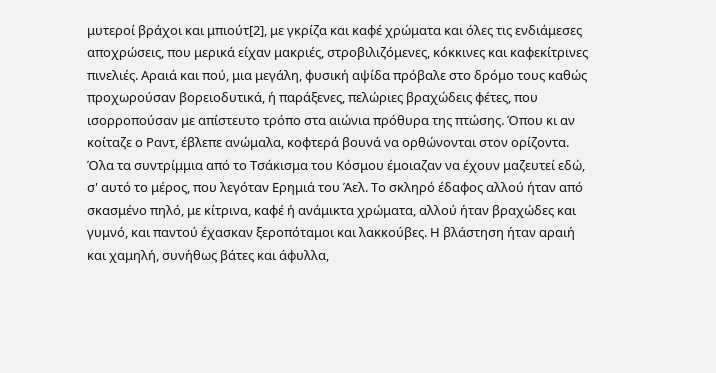μυτεροί βράχοι και μπιούτ[2], με γκρίζα και καφέ χρώματα και όλες τις ενδιάμεσες αποχρώσεις, που μερικά είχαν μακριές, στροβιλιζόμενες, κόκκινες και καφεκίτρινες πινελιές. Αραιά και πού, μια μεγάλη, φυσική αψίδα πρόβαλε στο δρόμο τους καθώς προχωρούσαν βορειοδυτικά, ή παράξενες, πελώριες βραχώδεις φέτες, που ισορροπούσαν με απίστευτο τρόπο στα αιώνια πρόθυρα της πτώσης. Όπου κι αν κοίταζε ο Ραντ, έβλεπε ανώμαλα, κοφτερά βουνά να ορθώνονται στον ορίζοντα. Όλα τα συντρίμμια από το Τσάκισμα του Κόσμου έμοιαζαν να έχουν μαζευτεί εδώ, σ' αυτό το μέρος, που λεγόταν Ερημιά του Άελ. Το σκληρό έδαφος αλλού ήταν από σκασμένο πηλό, με κίτρινα, καφέ ή ανάμικτα χρώματα, αλλού ήταν βραχώδες και γυμνό, και παντού έχασκαν ξεροπόταμοι και λακκούβες. Η βλάστηση ήταν αραιή και χαμηλή, συνήθως βάτες και άφυλλα,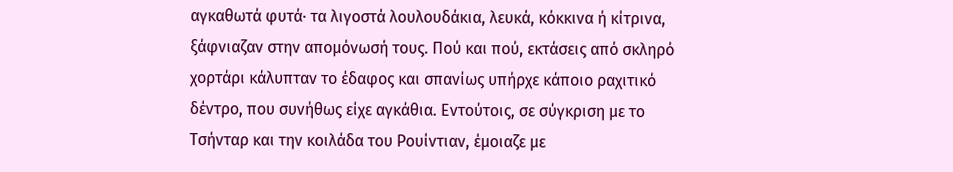αγκαθωτά φυτά· τα λιγοστά λουλουδάκια, λευκά, κόκκινα ή κίτρινα, ξάφνιαζαν στην απομόνωσή τους. Πού και πού, εκτάσεις από σκληρό χορτάρι κάλυπταν το έδαφος και σπανίως υπήρχε κάποιο ραχιτικό δέντρο, που συνήθως είχε αγκάθια. Εντούτοις, σε σύγκριση με το Τσήνταρ και την κοιλάδα του Ρουίντιαν, έμοιαζε με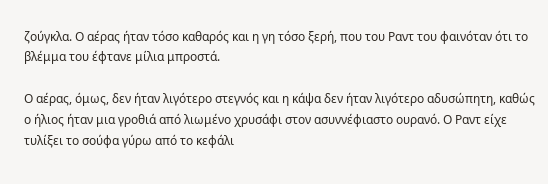ζούγκλα. Ο αέρας ήταν τόσο καθαρός και η γη τόσο ξερή, που του Ραντ του φαινόταν ότι το βλέμμα του έφτανε μίλια μπροστά.

Ο αέρας, όμως, δεν ήταν λιγότερο στεγνός και η κάψα δεν ήταν λιγότερο αδυσώπητη, καθώς ο ήλιος ήταν μια γροθιά από λιωμένο χρυσάφι στον ασυννέφιαστο ουρανό. Ο Ραντ είχε τυλίξει το σούφα γύρω από το κεφάλι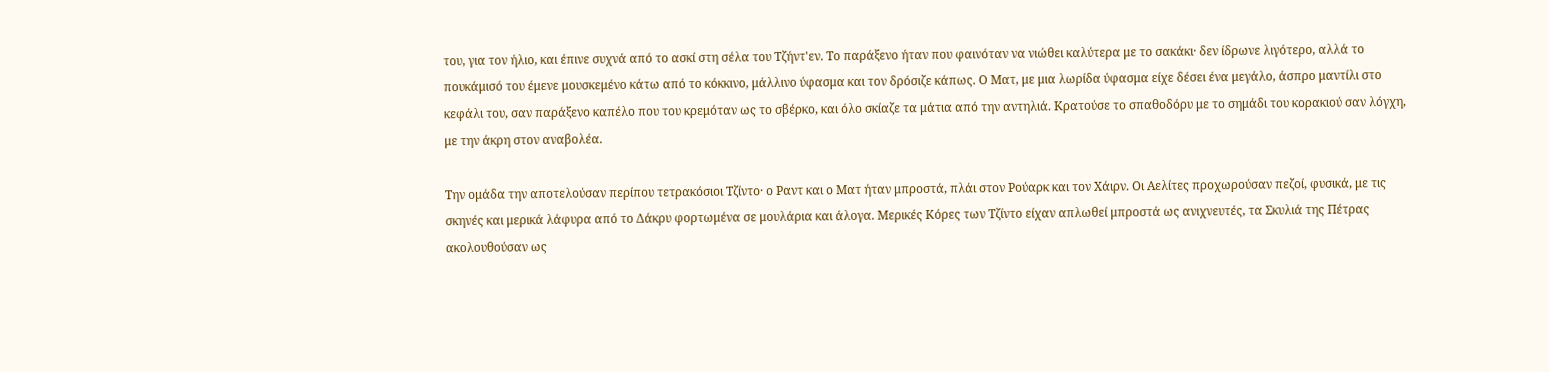του, για τον ήλιο, και έπινε συχνά από το ασκί στη σέλα του Τζήντ'εν. Το παράξενο ήταν που φαινόταν να νιώθει καλύτερα με το σακάκι· δεν ίδρωνε λιγότερο, αλλά το πουκάμισό του έμενε μουσκεμένο κάτω από το κόκκινο, μάλλινο ύφασμα και τον δρόσιζε κάπως. Ο Ματ, με μια λωρίδα ύφασμα είχε δέσει ένα μεγάλο, άσπρο μαντίλι στο κεφάλι του, σαν παράξενο καπέλο που του κρεμόταν ως το σβέρκο, και όλο σκίαζε τα μάτια από την αντηλιά. Κρατούσε το σπαθοδόρυ με το σημάδι του κορακιού σαν λόγχη, με την άκρη στον αναβολέα.

Την ομάδα την αποτελούσαν περίπου τετρακόσιοι Τζίντο· ο Ραντ και ο Ματ ήταν μπροστά, πλάι στον Ρούαρκ και τον Χάιρν. Οι Αελίτες προχωρούσαν πεζοί, φυσικά, με τις σκηνές και μερικά λάφυρα από το Δάκρυ φορτωμένα σε μουλάρια και άλογα. Μερικές Κόρες των Τζίντο είχαν απλωθεί μπροστά ως ανιχνευτές, τα Σκυλιά της Πέτρας ακολουθούσαν ως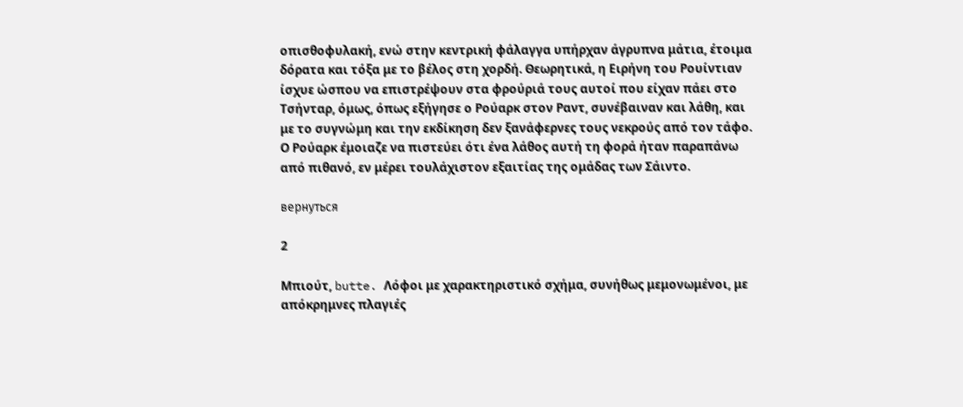οπισθοφυλακή, ενώ στην κεντρική φάλαγγα υπήρχαν άγρυπνα μάτια, έτοιμα δόρατα και τόξα με το βέλος στη χορδή. Θεωρητικά, η Ειρήνη του Ρουίντιαν ίσχυε ώσπου να επιστρέψουν στα φρούριά τους αυτοί που είχαν πάει στο Τσήνταρ, όμως, όπως εξήγησε ο Ρούαρκ στον Ραντ, συνέβαιναν και λάθη, και με το συγνώμη και την εκδίκηση δεν ξανάφερνες τους νεκρούς από τον τάφο. Ο Ρούαρκ έμοιαζε να πιστεύει ότι ένα λάθος αυτή τη φορά ήταν παραπάνω από πιθανό, εν μέρει τουλάχιστον εξαιτίας της ομάδας των Σάιντο.

вернуться

2

Μπιούτ, butte. Λόφοι με χαρακτηριστικό σχήμα, συνήθως μεμονωμένοι, με απόκρημνες πλαγιές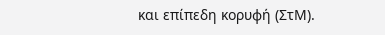και επίπεδη κορυφή (ΣτΜ).